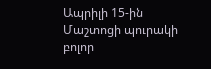Ապրիլի 15-ին Մաշտոցի պուրակի բոլոր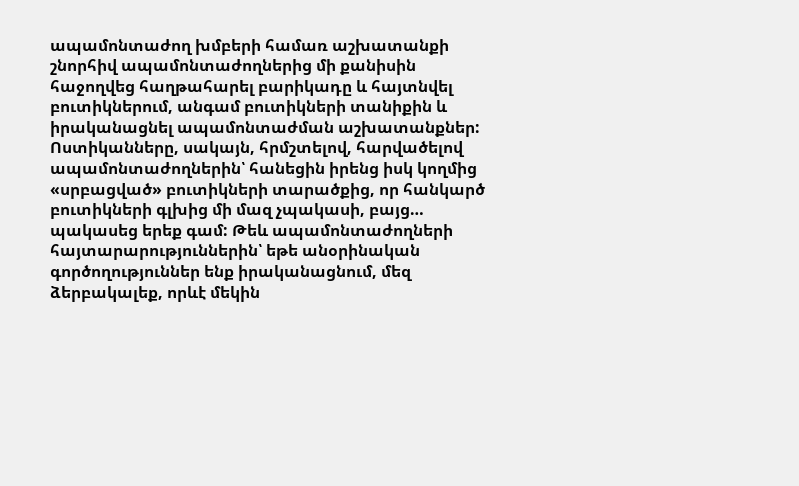ապամոնտաժող խմբերի համառ աշխատանքի շնորհիվ ապամոնտաժողներից մի քանիսին հաջողվեց հաղթահարել բարիկադը և հայտնվել բուտիկներում, անգամ բուտիկների տանիքին և իրականացնել ապամոնտաժման աշխատանքներ:
Ոստիկանները, սակայն, հրմշտելով, հարվածելով ապամոնտաժողներին՝ հանեցին իրենց իսկ կողմից «սրբացված» բուտիկների տարածքից, որ հանկարծ բուտիկների գլխից մի մազ չպակասի, բայց… պակասեց երեք գամ: Թեև ապամոնտաժողների հայտարարություններին՝ եթե անօրինական գործողություններ ենք իրականացնում, մեզ ձերբակալեք, որևէ մեկին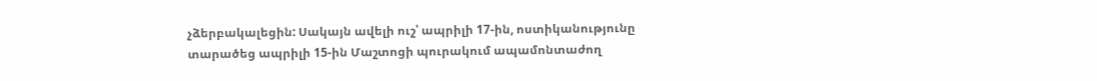չձերբակալեցին: Սակայն ավելի ուշ՝ ապրիլի 17-ին, ոստիկանությունը տարածեց ապրիլի 15-ին Մաշտոցի պուրակում ապամոնտաժող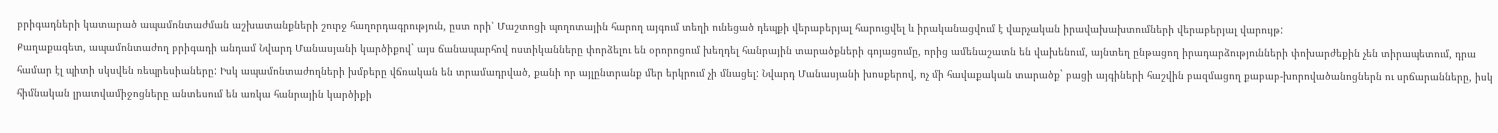բրիգադների կատարած ապամոնտաժման աշխատանքների շուրջ հաղորդագրություն, ըստ որի՝ Մաշտոցի պողոտային հարող այգում տեղի ունեցած դեպքի վերաբերյալ հարուցվել և իրականացվում է վարչական իրավախախտումների վերաբերյալ վարույթ:
Քաղաքագետ, ապամոնտաժող բրիգադի անդամ Նվարդ Մանասյանի կարծիքով` այս ճանապարհով ոստիկանները փորձելու են օրորոցում խեղդել հանրային տարածքների գոյացումը, որից ամենաշատն են վախենում, այնտեղ ընթացող իրադարձությունների փոխարժեքին չեն տիրապետում, դրա համար էլ պիտի սկսվեն ռեպրեսիաները: Իսկ ապամոնտաժողների խմբերը վճռական են տրամադրված, քանի որ այլընտրանք մեր երկրում չի մնացել: Նվարդ Մանասյանի խոսքերով, ոչ մի հավաքական տարածք` բացի այգիների հաշվին բազմացող քաբաբ-խորովածանոցներն ու սրճարանները, իսկ հիմնական լրատվամիջոցները անտեսում են առկա հանրային կարծիքի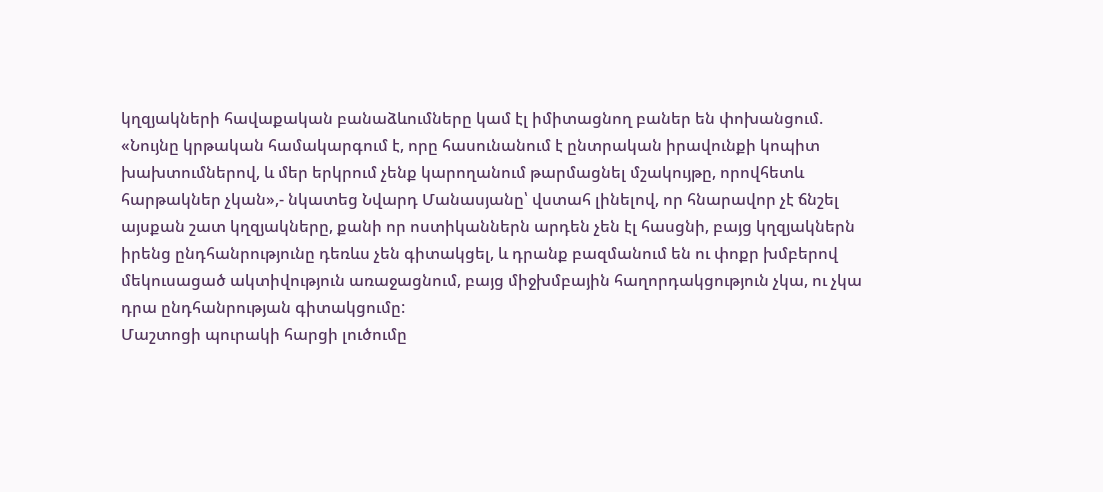կղզյակների հավաքական բանաձևումները կամ էլ իմիտացնող բաներ են փոխանցում. «Նույնը կրթական համակարգում է, որը հասունանում է ընտրական իրավունքի կոպիտ խախտումներով, և մեր երկրում չենք կարողանում թարմացնել մշակույթը, որովհետև հարթակներ չկան»,- նկատեց Նվարդ Մանասյանը՝ վստահ լինելով, որ հնարավոր չէ ճնշել այսքան շատ կղզյակները, քանի որ ոստիկաններն արդեն չեն էլ հասցնի, բայց կղզյակներն իրենց ընդհանրությունը դեռևս չեն գիտակցել, և դրանք բազմանում են ու փոքր խմբերով մեկուսացած ակտիվություն առաջացնում, բայց միջխմբային հաղորդակցություն չկա, ու չկա դրա ընդհանրության գիտակցումը:
Մաշտոցի պուրակի հարցի լուծումը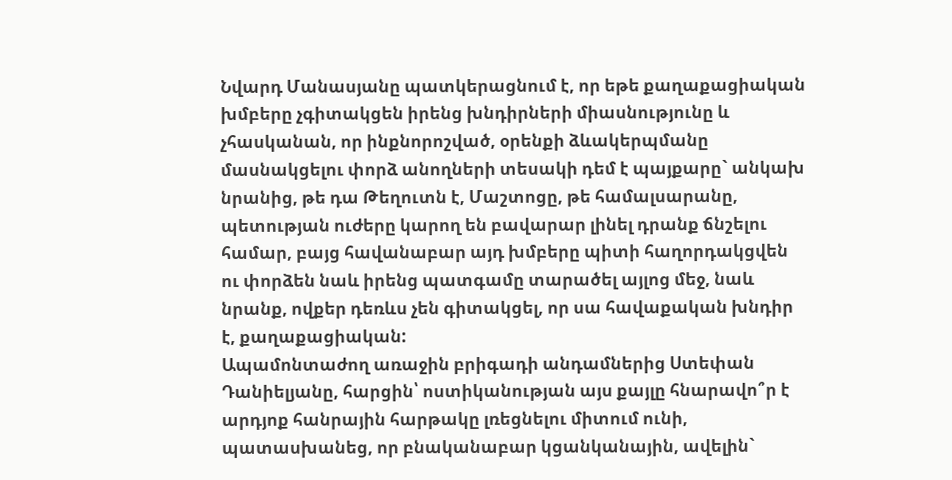Նվարդ Մանասյանը պատկերացնում է, որ եթե քաղաքացիական խմբերը չգիտակցեն իրենց խնդիրների միասնությունը և չհասկանան, որ ինքնորոշված, օրենքի ձևակերպմանը մասնակցելու փորձ անողների տեսակի դեմ է պայքարը` անկախ նրանից, թե դա Թեղուտն է, Մաշտոցը, թե համալսարանը, պետության ուժերը կարող են բավարար լինել դրանք ճնշելու համար, բայց հավանաբար այդ խմբերը պիտի հաղորդակցվեն ու փորձեն նաև իրենց պատգամը տարածել այլոց մեջ, նաև նրանք, ովքեր դեռևս չեն գիտակցել, որ սա հավաքական խնդիր է, քաղաքացիական:
Ապամոնտաժող առաջին բրիգադի անդամներից Ստեփան Դանիելյանը, հարցին՝ ոստիկանության այս քայլը հնարավո՞ր է արդյոք հանրային հարթակը լռեցնելու միտում ունի, պատասխանեց, որ բնականաբար կցանկանային, ավելին`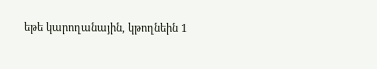եթե կարողանային, կթողնեին 1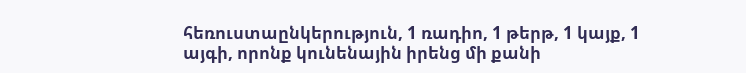հեռուստաընկերություն, 1 ռադիո, 1 թերթ, 1 կայք, 1 այգի, որոնք կունենային իրենց մի քանի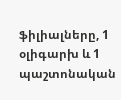ֆիլիալները, 1 օլիգարխ և 1 պաշտոնական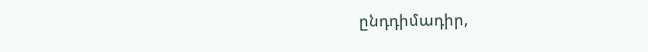ընդդիմադիր,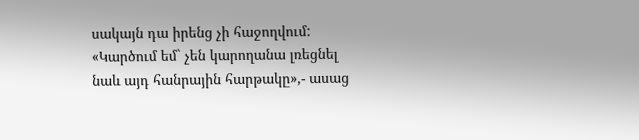սակայն դա իրենց չի հաջողվում: «Կարծում եմ` չեն կարողանա լռեցնել նաև այդ հանրային հարթակը»,- ասաց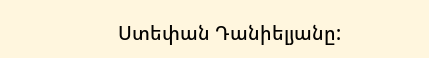Ստեփան Դանիելյանը: